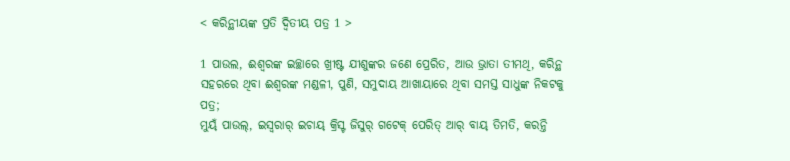< କରିନ୍ଥୀୟଙ୍କ ପ୍ରତି ଦ୍ୱିତୀୟ ପତ୍ର 1 >

1 ପାଉଲ, ଈଶ୍ବରଙ୍କ ଇଚ୍ଛାରେ ଖ୍ରୀଷ୍ଟ ଯୀଶୁଙ୍କର ଜଣେ ପ୍ରେରିତ, ଆଉ ଭ୍ରାତା ତୀମଥି, କରିନ୍ଥ ସହରରେ ଥିବା ଈଶ୍ବରଙ୍କ ମଣ୍ଡଳୀ, ପୁଣି, ସମୁଦାୟ ଆଖାୟାରେ ଥିବା ସମସ୍ତ ସାଧୁଙ୍କ ନିକଟକୁ ପତ୍ର;
ମୁୟ୍‌ଁ ପାଉଲ୍‌, ଇସ୍ୱରାର୍‌ ଇଚାୟ୍‌ କ୍ରିସ୍ଟ ଜିସୁର୍‌ ଗଟେକ୍‌ ପେରିତ୍‌ ଆର୍‌ ବାୟ୍‌ ତିମତି, କରନ୍ତି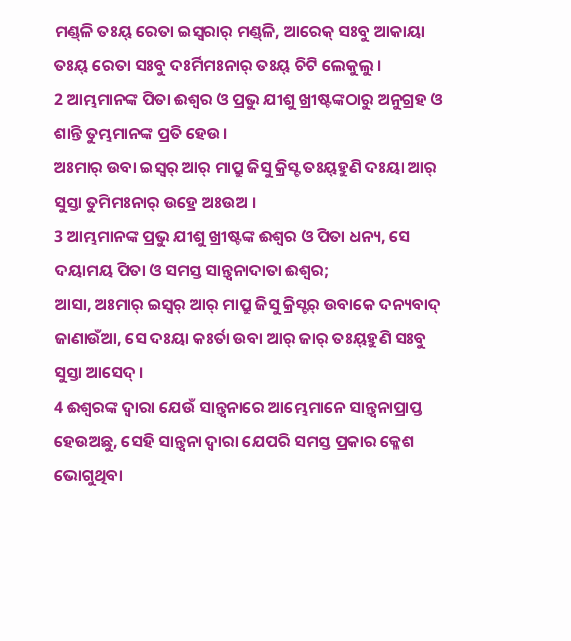ମଣ୍ଡ୍‌ଳି ତଃୟ୍‌ ରେତା ଇସ୍ୱରାର୍‌ ମଣ୍ଡ୍‌ଳି, ଆରେକ୍‌ ସଃବୁ ଆକାୟା ତଃୟ୍‌ ରେତା ସଃବୁ ଦଃର୍ମିମଃନାର୍‌ ତଃୟ୍‌ ଚିଟି ଲେକୁଲୁ ।
2 ଆମ୍ଭମାନଙ୍କ ପିତା ଈଶ୍ବର ଓ ପ୍ରଭୁ ଯୀଶୁ ଖ୍ରୀଷ୍ଟଙ୍କଠାରୁ ଅନୁଗ୍ରହ ଓ ଶାନ୍ତି ତୁମ୍ଭମାନଙ୍କ ପ୍ରତି ହେଉ।
ଅଃମାର୍‌ ଉବା ଇସ୍ୱର୍‌ ଆର୍‌ ମାପ୍ରୁ ଜିସୁ କ୍ରିସ୍ଟ ତଃୟ୍‌ହୁଣି ଦଃୟା ଆର୍‌ ସୁସ୍ତା ତୁମିମଃନାର୍‌ ଉହ୍ରେ ଅଃଉଅ ।
3 ଆମ୍ଭମାନଙ୍କ ପ୍ରଭୁ ଯୀଶୁ ଖ୍ରୀଷ୍ଟଙ୍କ ଈଶ୍ବର ଓ ପିତା ଧନ୍ୟ, ସେ ଦୟାମୟ ପିତା ଓ ସମସ୍ତ ସାନ୍ତ୍ୱନାଦାତା ଈଶ୍ବର;
ଆସା, ଅଃମାର୍‌ ଇସ୍ୱର୍‌ ଆର୍‌ ମାପ୍ରୁ ଜିସୁ କ୍ରିସ୍ଟର୍‌ ଉବାକେ ଦନ୍ୟବାଦ୍‌ ଜାଣାଉଁଆ, ସେ ଦଃୟା କଃର୍ତା ଉବା ଆର୍‌ ଜାର୍‌ ତଃୟ୍‌ହୁଣି ସଃବୁ ସୁସ୍ତା ଆସେଦ୍‌ ।
4 ଈଶ୍ବରଙ୍କ ଦ୍ୱାରା ଯେଉଁ ସାନ୍ତ୍ୱନାରେ ଆମ୍ଭେମାନେ ସାନ୍ତ୍ୱନାପ୍ରାପ୍ତ ହେଉଅଛୁ, ସେହି ସାନ୍ତ୍ୱନା ଦ୍ୱାରା ଯେପରି ସମସ୍ତ ପ୍ରକାର କ୍ଳେଶ ଭୋଗୁଥିବା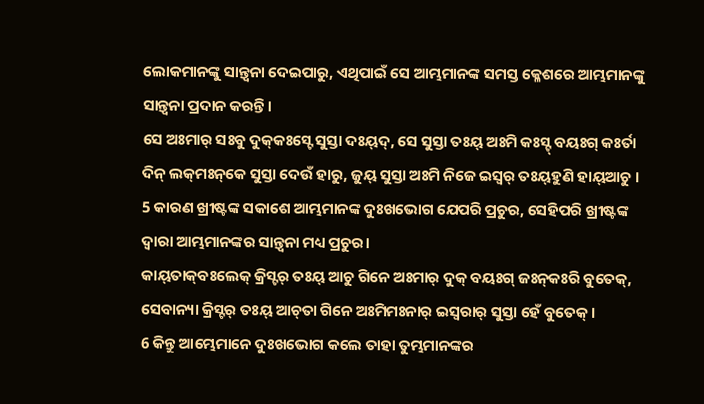ଲୋକମାନଙ୍କୁ ସାନ୍ତ୍ୱନା ଦେଇପାରୁ, ଏଥିପାଇଁ ସେ ଆମ୍ଭମାନଙ୍କ ସମସ୍ତ କ୍ଳେଶରେ ଆମ୍ଭମାନଙ୍କୁ ସାନ୍ତ୍ୱନା ପ୍ରଦାନ କରନ୍ତି।
ସେ ଅଃମାର୍‌ ସଃବୁ ଦୁକ୍‌କଃସ୍ଟେ ସୁସ୍ତା ଦଃୟ୍‌ଦ୍‌, ସେ ସୁସ୍ତା ତଃୟ୍‌ ଅଃମି କଃସ୍ଟ୍‌ ବୟଃଗ୍ କଃର୍ତା ଦିନ୍ ଲକ୍‌ମଃନ୍‌କେ ସୁସ୍ତା ଦେଉଁ ହାରୁ, ଜୁୟ୍‌ ସୁସ୍ତା ଅଃମି ନିଜେ ଇସ୍ୱର୍‌ ତଃୟ୍‌ହୁଣି ହାୟ୍‌ଆଚୁ ।
5 କାରଣ ଖ୍ରୀଷ୍ଟଙ୍କ ସକାଶେ ଆମ୍ଭମାନଙ୍କ ଦୁଃଖଭୋଗ ଯେପରି ପ୍ରଚୁର, ସେହିପରି ଖ୍ରୀଷ୍ଟଙ୍କ ଦ୍ୱାରା ଆମ୍ଭମାନଙ୍କର ସାନ୍ତ୍ୱନା ମଧ୍ୟ ପ୍ରଚୁର।
କାୟ୍‌ତାକ୍‌ବଃଲେକ୍‌ କ୍ରିସ୍ଟର୍‌ ତଃୟ୍‌ ଆଚୁ ଗିନେ ଅଃମାର୍‌ ଦୁକ୍‌ ବୟଃଗ୍ ଜଃନ୍‌କଃରି ବୁତେକ୍‌, ସେବାନ୍ୟା କ୍ରିସ୍ଟର୍‌ ତଃୟ୍‌ ଆଚ୍‌ତା ଗିନେ ଅଃମିମଃନାର୍‌ ଇସ୍ୱରାର୍‌ ସୁସ୍ତା ହେଁ ବୁତେକ୍‌ ।
6 କିନ୍ତୁ ଆମ୍ଭେମାନେ ଦୁଃଖଭୋଗ କଲେ ତାହା ତୁମ୍ଭମାନଙ୍କର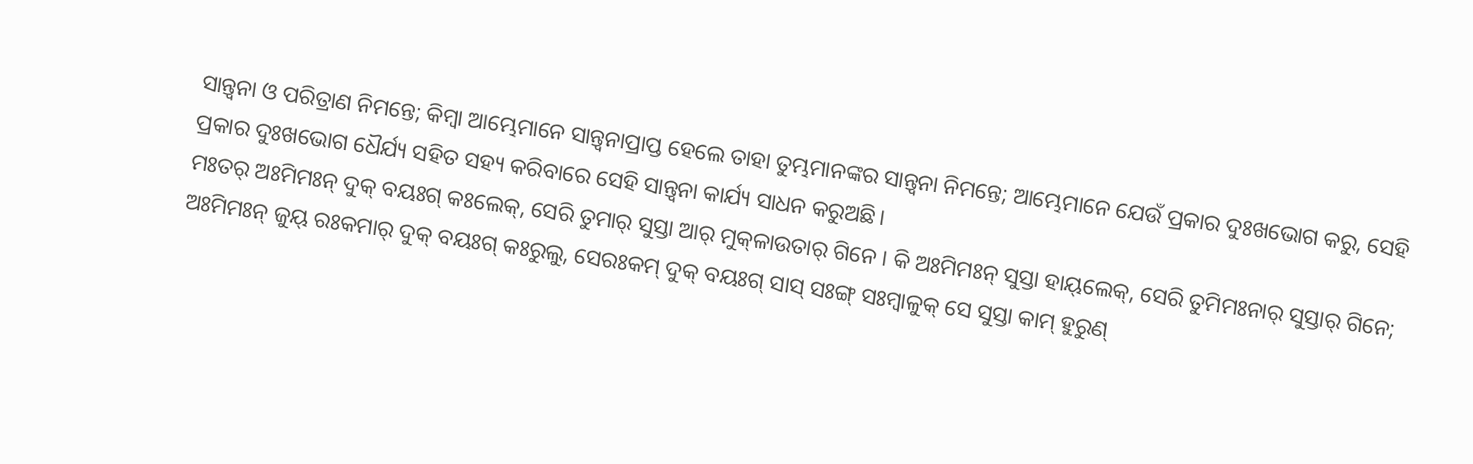ସାନ୍ତ୍ୱନା ଓ ପରିତ୍ରାଣ ନିମନ୍ତେ; କିମ୍ବା ଆମ୍ଭେମାନେ ସାନ୍ତ୍ୱନାପ୍ରାପ୍ତ ହେଲେ ତାହା ତୁମ୍ଭମାନଙ୍କର ସାନ୍ତ୍ୱନା ନିମନ୍ତେ; ଆମ୍ଭେମାନେ ଯେଉଁ ପ୍ରକାର ଦୁଃଖଭୋଗ କରୁ, ସେହି ପ୍ରକାର ଦୁଃଖଭୋଗ ଧୈର୍ଯ୍ୟ ସହିତ ସହ୍ୟ କରିବାରେ ସେହି ସାନ୍ତ୍ୱନା କାର୍ଯ୍ୟ ସାଧନ କରୁଅଛି।
ମଃତର୍‌ ଅଃମିମଃନ୍‌ ଦୁକ୍‌ ବୟଃଗ୍ କଃଲେକ୍‌, ସେରି ତୁମାର୍‌ ସୁସ୍ତା ଆର୍‌ ମୁକ୍‌ଳାଉତାର୍‌ ଗିନେ । କି ଅଃମିମଃନ୍‌ ସୁସ୍ତା ହାୟ୍‌ଲେକ୍‌, ସେରି ତୁମିମଃନାର୍‌ ସୁସ୍ତାର୍‌ ଗିନେ; ଅଃମିମଃନ୍‌ ଜୁୟ୍‌ ରଃକମାର୍‌ ଦୁକ୍‌ ବୟଃଗ୍ କଃରୁଲୁ, ସେରଃକମ୍‌ ଦୁକ୍‌ ବୟଃଗ୍ ସାସ୍‌ ସଃଙ୍ଗ୍ ସଃମ୍ବାଳୁକ୍‌ ସେ ସୁସ୍ତା କାମ୍‌ ହୁରୁଣ୍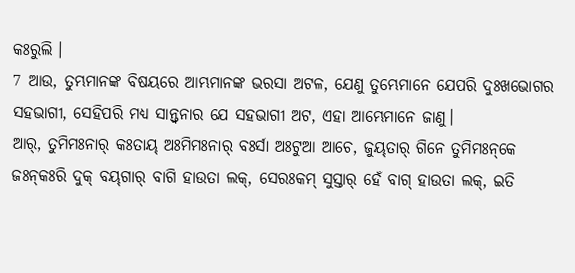କଃରୁଲି ।
7 ଆଉ, ତୁମ୍ଭମାନଙ୍କ ବିଷୟରେ ଆମ୍ଭମାନଙ୍କ ଭରସା ଅଟଳ, ଯେଣୁ ତୁମ୍ଭେମାନେ ଯେପରି ଦୁଃଖଭୋଗର ସହଭାଗୀ, ସେହିପରି ମଧ୍ୟ ସାନ୍ତ୍ୱନାର ଯେ ସହଭାଗୀ ଅଟ, ଏହା ଆମ୍ଭେମାନେ ଜାଣୁ।
ଆର୍‌, ତୁମିମଃନାର୍‌ କଃତାୟ୍‌ ଅଃମିମଃନାର୍‌ ବଃର୍ସା ଅଃଟୁଆ ଆଚେ, ଜୁୟ୍‌ତାର୍‌ ଗିନେ ତୁମିମଃନ୍‌କେ ଜଃନ୍‌କଃରି ଦୁକ୍‌ ବୟ୍‌ଗାର୍‌ ବାଗି ହାଉତା ଲକ୍‌, ସେରଃକମ୍‌ ସୁସ୍ତାର୍‌ ହେଁ ବାଗ୍ ହାଉତା ଲକ୍‌, ଇତି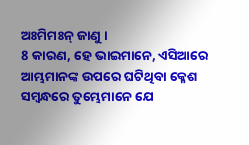ଅଃମିମଃନ୍‌ ଜାଣୁ ।
8 କାରଣ, ହେ ଭାଇମାନେ, ଏସିଆରେ ଆମ୍ଭମାନଙ୍କ ଉପରେ ଘଟିଥିବା କ୍ଳେଶ ସମ୍ବନ୍ଧରେ ତୁମ୍ଭେମାନେ ଯେ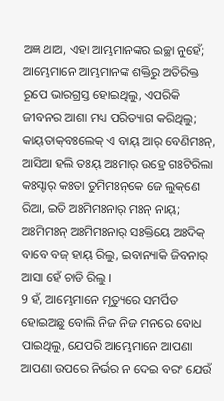ଅଜ୍ଞ ଥାଅ, ଏହା ଆମ୍ଭମାନଙ୍କର ଇଚ୍ଛା ନୁହେଁ; ଆମ୍ଭେମାନେ ଆମ୍ଭମାନଙ୍କ ଶକ୍ତିରୁ ଅତିରିକ୍ତ ରୂପେ ଭାରଗ୍ରସ୍ତ ହୋଇଥିଲୁ, ଏପରିକି ଜୀବନର ଆଶା ମଧ୍ୟ ପରିତ୍ୟାଗ କରିଥିଲୁ;
କାୟ୍‌ତାକ୍‌ବଃଲେକ୍‌ ଏ ବାୟ୍‌ ଆର୍‌ ବେଣିମଃନ୍‌, ଆସିଆ ହଲି ତଃୟ୍‌ ଅଃମାର୍‌ ଉହ୍ରେ ଗଃଟିରିଲା କଃସ୍ଟାର୍‌ କଃତା ତୁମିମଃନ୍‌କେ ଜେ ଲୁକ୍‌ଣେ ରିଆ, ଇତି ଅଃମିମଃନାର୍‌ ମଃନ୍ ନାୟ୍‌; ଅଃମିମଃନ୍‌ ଅଃମିମଃନାର୍‌ ସଃକ୍ତିୟେ ଅଃଦିକ୍‌ ବାବେ ବଜ୍‌ ହାୟ୍‌ ରିଲୁ, ଇବାନ୍ୟାକି ଜିବନାର୍‌ ଆସା ହେଁ ଚାଡି ରିଲୁ ।
9 ହଁ, ଆମ୍ଭେମାନେ ମୃତ୍ୟୁରେ ସମର୍ପିତ ହୋଇଅଛୁ ବୋଲି ନିଜ ନିଜ ମନରେ ବୋଧ ପାଇଥିଲୁ, ଯେପରି ଆମ୍ଭେମାନେ ଆପଣା ଆପଣା ଉପରେ ନିର୍ଭର ନ ଦେଇ ବରଂ ଯେଉଁ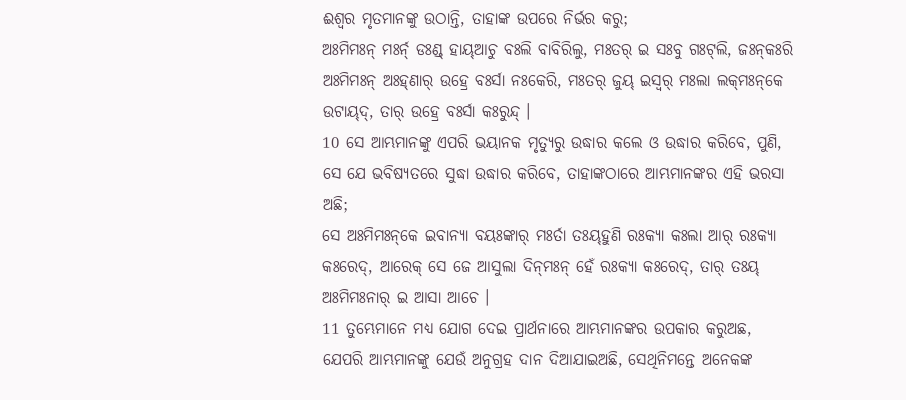ଈଶ୍ବର ମୃତମାନଙ୍କୁ ଉଠାନ୍ତି, ତାହାଙ୍କ ଉପରେ ନିର୍ଭର କରୁ;
ଅଃମିମଃନ୍‌ ମଃର୍ନ୍‌ ଡଃଣ୍ଡ୍‌ ହାୟ୍‌ଆଚୁ ବଃଲି ବାବିରିଲୁ, ମଃତର୍‌ ଇ ସଃବୁ ଗଃଟ୍‌ଲି, ଜଃନ୍‌କଃରି ଅଃମିମଃନ୍‌ ଅଃହ୍‌ଣାର୍‌ ଉହ୍ରେ ବଃର୍ସା ନଃକେରି, ମଃତର୍‌ ଜୁୟ୍‌ ଇସ୍ୱର୍‌ ମଃଲା ଲକ୍‌ମଃନ୍‌କେ ଉଟାୟ୍‌ଦ୍‌, ତାର୍‌ ଉହ୍ରେ ବଃର୍ସା କଃରୁନ୍ଦ୍‌ ।
10 ସେ ଆମ୍ଭମାନଙ୍କୁ ଏପରି ଭୟାନକ ମୃତ୍ୟୁରୁ ଉଦ୍ଧାର କଲେ ଓ ଉଦ୍ଧାର କରିବେ, ପୁଣି, ସେ ଯେ ଭବିଷ୍ୟତରେ ସୁଦ୍ଧା ଉଦ୍ଧାର କରିବେ, ତାହାଙ୍କଠାରେ ଆମ୍ଭମାନଙ୍କର ଏହି ଭରସା ଅଛି;
ସେ ଅଃମିମଃନ୍‌କେ ଇବାନ୍ୟା ବୟଃଙ୍କାର୍‌ ମଃର୍ତା ତଃୟ୍‌ହୁଣି ରଃକ୍ୟା କଃଲା ଆର୍‌ ରଃକ୍ୟା କଃରେଦ୍‌, ଆରେକ୍‌ ସେ ଜେ ଆସୁଲା ଦିନ୍‌ମଃନ୍‌ ହେଁ ରଃକ୍ୟା କଃରେଦ୍‌, ତାର୍‌ ତଃୟ୍‌ ଅଃମିମଃନାର୍‌ ଇ ଆସା ଆଚେ ।
11 ତୁମ୍ଭେମାନେ ମଧ୍ୟ ଯୋଗ ଦେଇ ପ୍ରାର୍ଥନାରେ ଆମ୍ଭମାନଙ୍କର ଉପକାର କରୁଅଛ, ଯେପରି ଆମ୍ଭମାନଙ୍କୁ ଯେଉଁ ଅନୁଗ୍ରହ ଦାନ ଦିଆଯାଇଅଛି, ସେଥିନିମନ୍ତେ ଅନେକଙ୍କ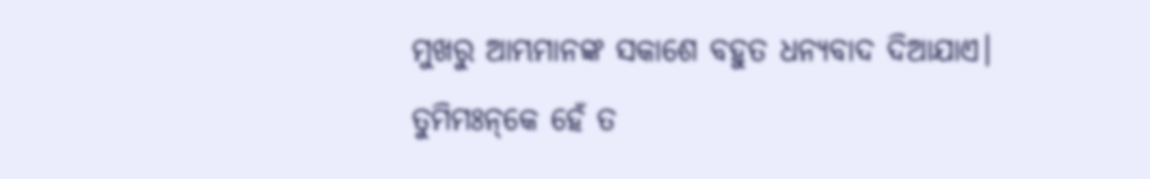ମୁଖରୁ ଆମ୍ଭମାନଙ୍କ ସକାଶେ ବହୁତ ଧନ୍ୟବାଦ ଦିଆଯାଏ।
ତୁମିମଃନ୍‌କେ ହେଁ ତ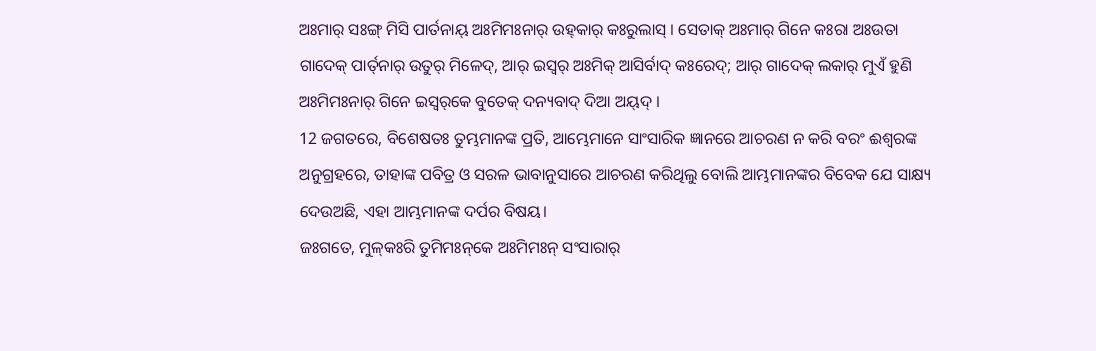ଅଃମାର୍‌ ସଃଙ୍ଗ୍ ମିସି ପାର୍ତନାୟ୍‌ ଅଃମିମଃନାର୍‌ ଉହ୍‌କାର୍‌ କଃରୁଲାସ୍‌ । ସେତାକ୍‌ ଅଃମାର୍‌ ଗିନେ କଃରା ଅଃଉତା ଗାଦେକ୍‌ ପାର୍ତ୍‌ନାର୍‌ ଉତୁର୍‌ ମିଳେଦ୍‌, ଆର୍‌ ଇସ୍ୱର୍‌ ଅଃମିକ୍‌ ଆସିର୍ବାଦ୍‌ କଃରେଦ୍‌; ଆର୍‌ ଗାଦେକ୍‌ ଲକାର୍‌ ମୁଏଁ ହୁଣି ଅଃମିମଃନାର୍‌ ଗିନେ ଇସ୍ୱର୍‌କେ ବୁତେକ୍‌ ଦନ୍ୟବାଦ୍‌ ଦିଆ ଅୟ୍‌ଦ୍‌ ।
12 ଜଗତରେ, ବିଶେଷତଃ ତୁମ୍ଭମାନଙ୍କ ପ୍ରତି, ଆମ୍ଭେମାନେ ସାଂସାରିକ ଜ୍ଞାନରେ ଆଚରଣ ନ କରି ବରଂ ଈଶ୍ବରଙ୍କ ଅନୁଗ୍ରହରେ, ତାହାଙ୍କ ପବିତ୍ର ଓ ସରଳ ଭାବାନୁସାରେ ଆଚରଣ କରିଥିଲୁ ବୋଲି ଆମ୍ଭମାନଙ୍କର ବିବେକ ଯେ ସାକ୍ଷ୍ୟ ଦେଉଅଛି, ଏହା ଆମ୍ଭମାନଙ୍କ ଦର୍ପର ବିଷୟ।
ଜଃଗତେ, ମୁଳ୍‌କଃରି ତୁମିମଃନ୍‌କେ ଅଃମିମଃନ୍‌ ସଂସାରାର୍‌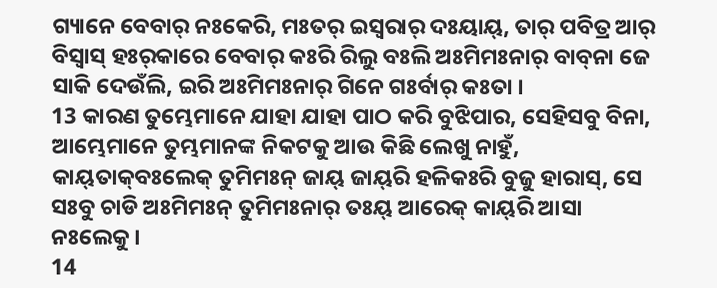ଗ୍ୟାନେ ବେବାର୍‌ ନଃକେରି, ମଃତର୍‌ ଇସ୍ୱରାର୍‌ ଦଃୟାୟ୍‌, ତାର୍‌ ପବିତ୍ର ଆର୍‌ ବିସ୍ୱାସ୍‌ ହଃର୍‌କାରେ ବେବାର୍‌ କଃରି ରିଲୁ ବଃଲି ଅଃମିମଃନାର୍‌ ବାବ୍‌ନା ଜେ ସାକି ଦେଉଁଲି, ଇରି ଅଃମିମଃନାର୍‌ ଗିନେ ଗଃର୍ବାର୍‌ କଃତା ।
13 କାରଣ ତୁମ୍ଭେମାନେ ଯାହା ଯାହା ପାଠ କରି ବୁଝିପାର, ସେହିସବୁ ବିନା, ଆମ୍ଭେମାନେ ତୁମ୍ଭମାନଙ୍କ ନିକଟକୁ ଆଉ କିଛି ଲେଖୁ ନାହୁଁ,
କାୟ୍‌ତାକ୍‌ବଃଲେକ୍‌ ତୁମିମଃନ୍‌ ଜାୟ୍‌ ଜାୟ୍‌ରି ହଳିକଃରି ବୁଜୁ ହାରାସ୍‌, ସେ ସଃବୁ ଚାଡି ଅଃମିମଃନ୍‌ ତୁମିମଃନାର୍‌ ତଃୟ୍‌ ଆରେକ୍‌ କାୟ୍‌ରି ଆସା ନଃଲେକୁ ।
14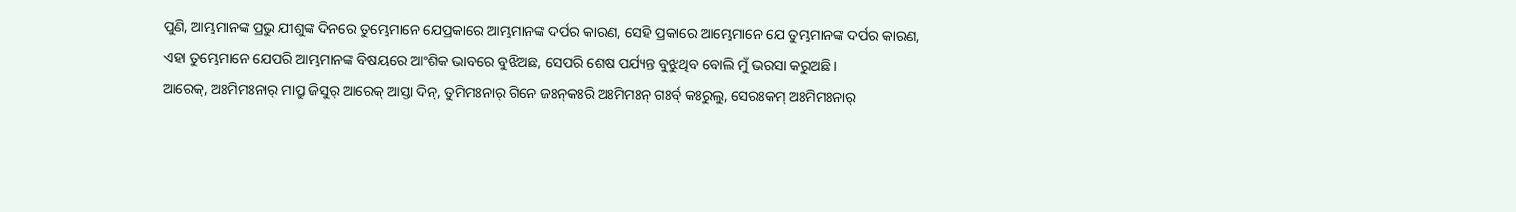ପୁଣି, ଆମ୍ଭମାନଙ୍କ ପ୍ରଭୁ ଯୀଶୁଙ୍କ ଦିନରେ ତୁମ୍ଭେମାନେ ଯେପ୍ରକାରେ ଆମ୍ଭମାନଙ୍କ ଦର୍ପର କାରଣ, ସେହି ପ୍ରକାରେ ଆମ୍ଭେମାନେ ଯେ ତୁମ୍ଭମାନଙ୍କ ଦର୍ପର କାରଣ, ଏହା ତୁମ୍ଭେମାନେ ଯେପରି ଆମ୍ଭମାନଙ୍କ ବିଷୟରେ ଆଂଶିକ ଭାବରେ ବୁଝିଅଛ, ସେପରି ଶେଷ ପର୍ଯ୍ୟନ୍ତ ବୁଝୁଥିବ ବୋଲି ମୁଁ ଭରସା କରୁଅଛି।
ଆରେକ୍‌, ଅଃମିମଃନାର୍‌ ମାପ୍ରୁ ଜିସୁର୍‌ ଆରେକ୍‌ ଆସ୍ତା ଦିନ୍, ତୁମିମଃନାର୍‌ ଗିନେ ଜଃନ୍‌କଃରି ଅଃମିମଃନ୍‌ ଗଃର୍ବ୍‌ କଃରୁଲୁ, ସେରଃକମ୍‌ ଅଃମିମଃନାର୍‌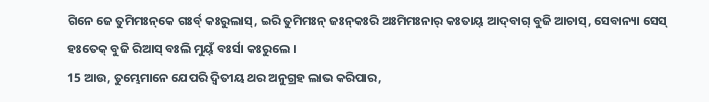ଗିନେ ଜେ ତୁମିମଃନ୍‌କେ ଗଃର୍ବ୍‌ କଃରୁଲାସ୍‌, ଇରି ତୁମିମଃନ୍‌ ଜଃନ୍‌କଃରି ଅଃମିମଃନାର୍‌ କଃତାୟ୍‌ ଆଦ୍‌ବାଗ୍ ବୁଜି ଆଚାସ୍‌, ସେବାନ୍ୟା ସେସ୍‌ ହଃତେକ୍‌ ବୁଜି ରିଆସ୍‌ ବଃଲି ମୁୟ୍‌ଁ ବଃର୍ସା କଃରୁଲେ ।
15 ଆଉ, ତୁମ୍ଭେମାନେ ଯେପରି ଦ୍ୱିତୀୟ ଥର ଅନୁଗ୍ରହ ଲାଭ କରିପାର,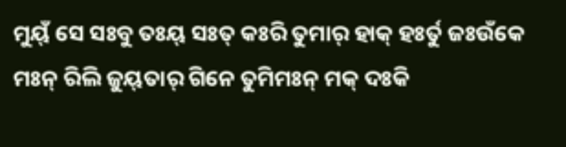ମୁୟ୍‌ଁ ସେ ସଃବୁ ତଃୟ୍‌ ସଃତ୍‌ କଃରି ତୁମାର୍‌ ହାକ୍‌ ହଃର୍ତୁ ଜଃଉଁକେ ମଃନ୍ ରିଲି ଜୁୟ୍‌ତାର୍‌ ଗିନେ ତୁମିମଃନ୍‌ ମକ୍‌ ଦଃକି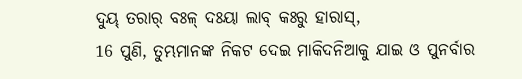ଦୁୟ୍‌ ତରାର୍‌ ବଃଳ୍‌ ଦଃୟା ଲାବ୍‌ କଃରୁ ହାରାସ୍‌,
16 ପୁଣି, ତୁମ୍ଭମାନଙ୍କ ନିକଟ ଦେଇ ମାକିଦନିଆକୁ ଯାଇ ଓ ପୁନର୍ବାର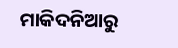ମାକିଦନିଆରୁ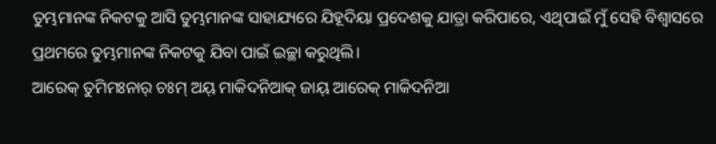ତୁମ୍ଭମାନଙ୍କ ନିକଟକୁ ଆସି ତୁମ୍ଭମାନଙ୍କ ସାହାଯ୍ୟରେ ଯିହୂଦିୟା ପ୍ରଦେଶକୁ ଯାତ୍ରା କରିପାରେ, ଏଥିପାଇଁ ମୁଁ ସେହି ବିଶ୍ୱାସରେ ପ୍ରଥମରେ ତୁମ୍ଭମାନଙ୍କ ନିକଟକୁ ଯିବା ପାଇଁ ଇଚ୍ଛା କରୁଥିଲି।
ଆରେକ୍‌ ତୁମିମଃନାର୍‌ ଚଃମ୍‌ ଅୟ୍‌ ମାକିଦନିଆକ୍‌ ଜାୟ୍‌ ଆରେକ୍‌ ମାକିଦନିଆ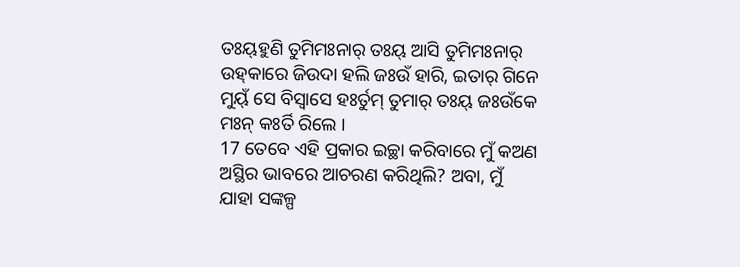ତଃୟ୍‌ହୁଣି ତୁମିମଃନାର୍‌ ତଃୟ୍‌ ଆସି ତୁମିମଃନାର୍‌ ଉହ୍‌କାରେ ଜିଉଦା ହଲି ଜଃଉଁ ହାରି, ଇତାର୍‌ ଗିନେ ମୁୟ୍‌ଁ ସେ ବିସ୍ୱାସେ ହଃର୍ତୁମ୍‌ ତୁମାର୍‌ ତଃୟ୍‌ ଜଃଉଁକେ ମଃନ୍ କଃର୍ତି ରିଲେ ।
17 ତେବେ ଏହି ପ୍ରକାର ଇଚ୍ଛା କରିବାରେ ମୁଁ କଅଣ ଅସ୍ଥିର ଭାବରେ ଆଚରଣ କରିଥିଲି? ଅବା, ମୁଁ ଯାହା ସଙ୍କଳ୍ପ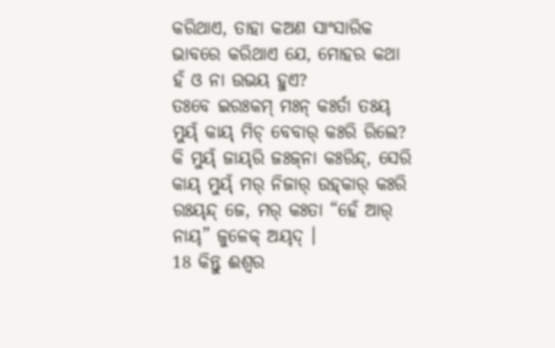କରିଥାଏ, ତାହା କଅଣ ସାଂସାରିକ ଭାବରେ କରିଥାଏ ଯେ, ମୋହର କଥା ହଁ ଓ ନା ଉଭୟ ହୁଏ?
ତଃବେ ଇରଃକମ୍‌ ମଃନ୍ କଃର୍ତା ତଃୟ୍‌ ମୁୟ୍‌ଁ କାୟ୍‌ ମିଚ୍ ବେବାର୍‌ କଃରି ରିଲେ? କି ମୁୟ୍‌ଁ ଜାୟ୍‌ରି ଜଃଜ୍‌ନା କଃରିନ୍ଦ୍‌, ସେରି କାୟ୍‌ ମୁୟ୍‌ଁ ମର୍‌ ନିଜାର୍‌ ଉହ୍‌କାର୍‌ କଃରି ରଃୟ୍‌ନ୍ଦ୍ ଜେ, ମର୍‌ କଃତା “ହେଁ ଆର୍‌ ନାୟ୍‌” ଜୁଳେକ୍‌ ଅୟ୍‌ଦ୍‌ ।
18 କିନ୍ତୁ ଈଶ୍ବର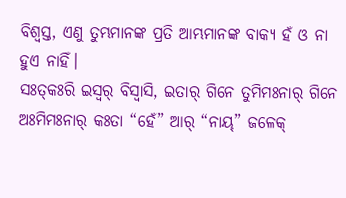ବିଶ୍ୱସ୍ତ, ଏଣୁ ତୁମ୍ଭମାନଙ୍କ ପ୍ରତି ଆମ୍ଭମାନଙ୍କ ବାକ୍ୟ ହଁ ଓ ନା ହୁଏ ନାହିଁ।
ସଃତ୍‌କଃରି ଇସ୍ୱର୍‌ ବିସ୍ୱାସି, ଇତାର୍‌ ଗିନେ ତୁମିମଃନାର୍‌ ଗିନେ ଅଃମିମଃନାର୍‌ କଃତା “ହେଁ” ଆର୍‌ “ନାୟ୍‌” ଜଳେକ୍‌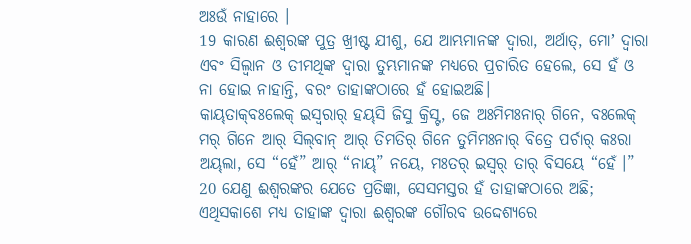ଅଃଉଁ ନାହାରେ ।
19 କାରଣ ଈଶ୍ବରଙ୍କ ପୁତ୍ର ଖ୍ରୀଷ୍ଟ ଯୀଶୁ, ଯେ ଆମ୍ଭମାନଙ୍କ ଦ୍ୱାରା, ଅର୍ଥାତ୍‍, ମୋʼ ଦ୍ୱାରା ଏବଂ ସିଲ୍ୱାନ ଓ ତୀମଥିଙ୍କ ଦ୍ୱାରା ତୁମ୍ଭମାନଙ୍କ ମଧ୍ୟରେ ପ୍ରଚାରିତ ହେଲେ, ସେ ହଁ ଓ ନା ହୋଇ ନାହାନ୍ତି, ବରଂ ତାହାଙ୍କଠାରେ ହଁ ହୋଇଅଛି।
କାୟ୍‌ତାକ୍‌ବଃଲେକ୍‌ ଇସ୍ୱରାର୍‌ ହୟ୍‌ସି ଜିସୁ କ୍ରିସ୍ଟ, ଜେ ଅଃମିମଃନାର୍‌ ଗିନେ, ବଃଲେକ୍‌ ମର୍‌ ଗିନେ ଆର୍‌ ସିଲ୍‌ବାନ୍ ଆର୍‌ ତିମତିର୍‌ ଗିନେ ତୁମିମଃନାର୍‌ ବିତ୍ରେ ପର୍ଚାର୍‌ କଃରା ଅୟ୍‌ଲା, ସେ “ହେଁ” ଆର୍‌ “ନାୟ୍‌” ନୟେ, ମଃତର୍‌ ଇସ୍ୱର୍‌ ତାର୍‌ ବିସୟେ “ହେଁ ।”
20 ଯେଣୁ ଈଶ୍ବରଙ୍କର ଯେତେ ପ୍ରତିଜ୍ଞା, ସେସମସ୍ତର ହଁ ତାହାଙ୍କଠାରେ ଅଛି; ଏଥିସକାଶେ ମଧ୍ୟ ତାହାଙ୍କ ଦ୍ୱାରା ଈଶ୍ବରଙ୍କ ଗୌରବ ଉଦ୍ଦେଶ୍ୟରେ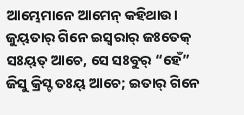ଆମ୍ଭେମାନେ ଆମେନ୍‍ କହିଥାଉ।
ଜୁୟ୍‌ତାର୍‌ ଗିନେ ଇସ୍ୱରାର୍‌ ଜଃତେକ୍‌ ସଃୟ୍‌ତ୍‌ ଆଚେ, ସେ ସଃବୁର୍‌ “ହେଁ” ଜିସୁ କ୍ରିସ୍ଟ ତଃୟ୍‌ ଆଚେ; ଇତାର୍‌ ଗିନେ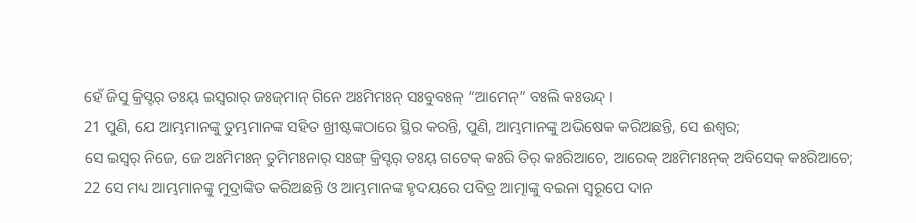ହେଁ ଜିସୁ କ୍ରିସ୍ଟର୍‌ ତଃୟ୍‌ ଇସ୍ୱରାର୍‌ ଜଃଜ୍‌ମାନ୍ ଗିନେ ଅଃମିମଃନ୍‌ ସଃବୁବଃଳ୍‌ “ଆମେନ୍‌” ବଃଲି କଃଉନ୍ଦ୍ ।
21 ପୁଣି, ଯେ ଆମ୍ଭମାନଙ୍କୁ ତୁମ୍ଭମାନଙ୍କ ସହିତ ଖ୍ରୀଷ୍ଟଙ୍କଠାରେ ସ୍ଥିର କରନ୍ତି, ପୁଣି, ଆମ୍ଭମାନଙ୍କୁ ଅଭିଷେକ କରିଅଛନ୍ତି, ସେ ଈଶ୍ବର;
ସେ ଇସ୍ୱର୍‌ ନିଜେ, ଜେ ଅଃମିମଃନ୍‌ ତୁମିମଃନାର୍‌ ସଃଙ୍ଗ୍ କ୍ରିସ୍ଟର୍‌ ତଃୟ୍‌ ଗଟେକ୍‌ କଃରି ତିର୍‌ କଃରିଆଚେ, ଆରେକ୍‌ ଅଃମିମଃନ୍‌କ୍‌ ଅବିସେକ୍‌ କଃରିଆଚେ;
22 ସେ ମଧ୍ୟ ଆମ୍ଭମାନଙ୍କୁ ମୁଦ୍ରାଙ୍କିତ କରିଅଛନ୍ତି ଓ ଆମ୍ଭମାନଙ୍କ ହୃଦୟରେ ପବିତ୍ର ଆତ୍ମାଙ୍କୁ ବଇନା ସ୍ୱରୂପେ ଦାନ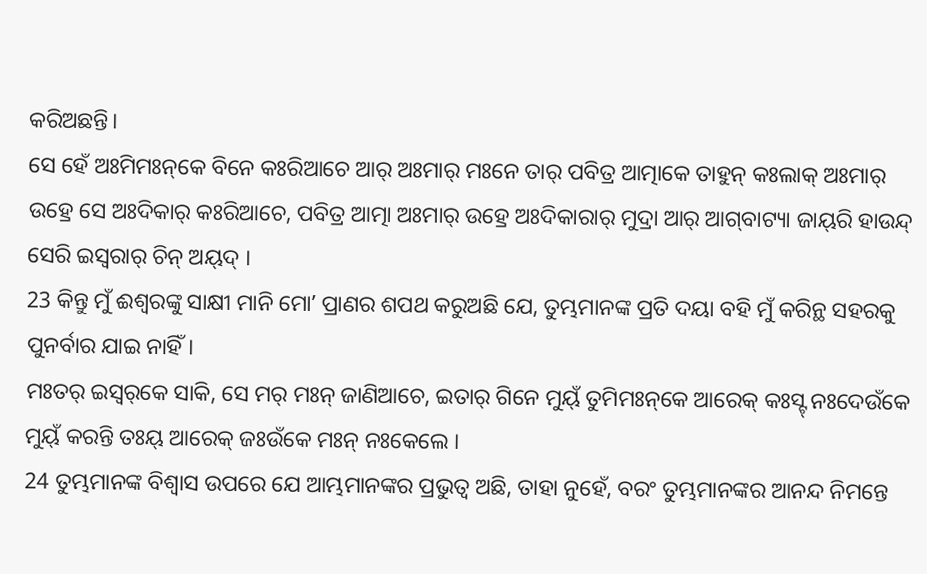କରିଅଛନ୍ତି।
ସେ ହେଁ ଅଃମିମଃନ୍‌କେ ବିନେ କଃରିଆଚେ ଆର୍‌ ଅଃମାର୍‌ ମଃନେ ତାର୍‌ ପବିତ୍ର ଆତ୍ମାକେ ତାହୁନ୍ କଃଲାକ୍‌ ଅଃମାର୍‌ ଉହ୍ରେ ସେ ଅଃଦିକାର୍‌ କଃରିଆଚେ, ପବିତ୍ର ଆତ୍ମା ଅଃମାର୍‌ ଉହ୍ରେ ଅଃଦିକାରାର୍‌ ମୁଦ୍ରା ଆର୍‌ ଆଗ୍‌ବାଟ୍ୟା ଜାୟ୍‌ରି ହାଉନ୍ଦ୍ ସେରି ଇସ୍ୱରାର୍‌ ଚିନ୍ ଅୟ୍‌ଦ୍‌ ।
23 କିନ୍ତୁ ମୁଁ ଈଶ୍ବରଙ୍କୁ ସାକ୍ଷୀ ମାନି ମୋʼ ପ୍ରାଣର ଶପଥ କରୁଅଛି ଯେ, ତୁମ୍ଭମାନଙ୍କ ପ୍ରତି ଦୟା ବହି ମୁଁ କରିନ୍ଥ ସହରକୁ ପୁନର୍ବାର ଯାଇ ନାହିଁ।
ମଃତର୍‌ ଇସ୍ୱର୍‌କେ ସାକି, ସେ ମର୍‌ ମଃନ୍ ଜାଣିଆଚେ, ଇତାର୍‌ ଗିନେ ମୁୟ୍‌ଁ ତୁମିମଃନ୍‌କେ ଆରେକ୍‌ କଃସ୍ଟ୍‌ ନଃଦେଉଁକେ ମୁୟ୍‌ଁ କରନ୍ତି ତଃୟ୍‌ ଆରେକ୍‌ ଜଃଉଁକେ ମଃନ୍ ନଃକେଲେ ।
24 ତୁମ୍ଭମାନଙ୍କ ବିଶ୍ୱାସ ଉପରେ ଯେ ଆମ୍ଭମାନଙ୍କର ପ୍ରଭୁତ୍ୱ ଅଛି, ତାହା ନୁହେଁ, ବରଂ ତୁମ୍ଭମାନଙ୍କର ଆନନ୍ଦ ନିମନ୍ତେ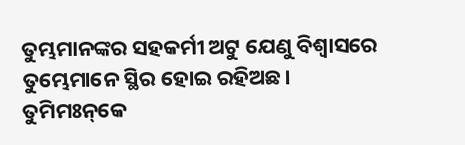ତୁମ୍ଭମାନଙ୍କର ସହକର୍ମୀ ଅଟୁ ଯେଣୁ ବିଶ୍ୱାସରେ ତୁମ୍ଭେମାନେ ସ୍ଥିର ହୋଇ ରହିଅଛ।
ତୁମିମଃନ୍‌କେ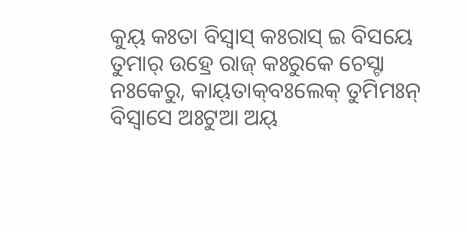କୁୟ୍‌ କଃତା ବିସ୍ୱାସ୍‌ କଃରାସ୍‌ ଇ ବିସୟେ ତୁମାର୍‌ ଉହ୍ରେ ରାଜ୍‌ କଃରୁକେ ଚେସ୍ଟା ନଃକେରୁ, କାୟ୍‌ତାକ୍‌ବଃଲେକ୍‌ ତୁମିମଃନ୍‌ ବିସ୍ୱାସେ ଅଃଟୁଆ ଅୟ୍‌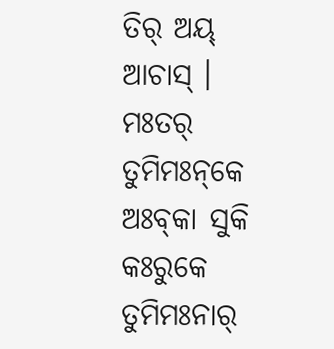ତିର୍‌ ଅୟ୍‌ ଆଚାସ୍‌ । ମଃତର୍‌ ତୁମିମଃନ୍‌କେ ଅଃବ୍‌କା ସୁକି କଃରୁକେ ତୁମିମଃନାର୍‌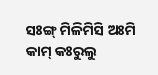ସଃଙ୍ଗ୍ ମିଳିମିସି ଅଃମି କାମ୍‌ କଃରୁଲୁ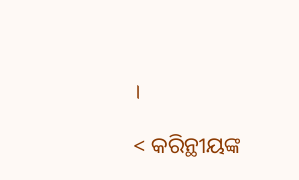।

< କରିନ୍ଥୀୟଙ୍କ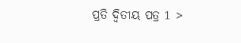ପ୍ରତି ଦ୍ୱିତୀୟ ପତ୍ର 1 >